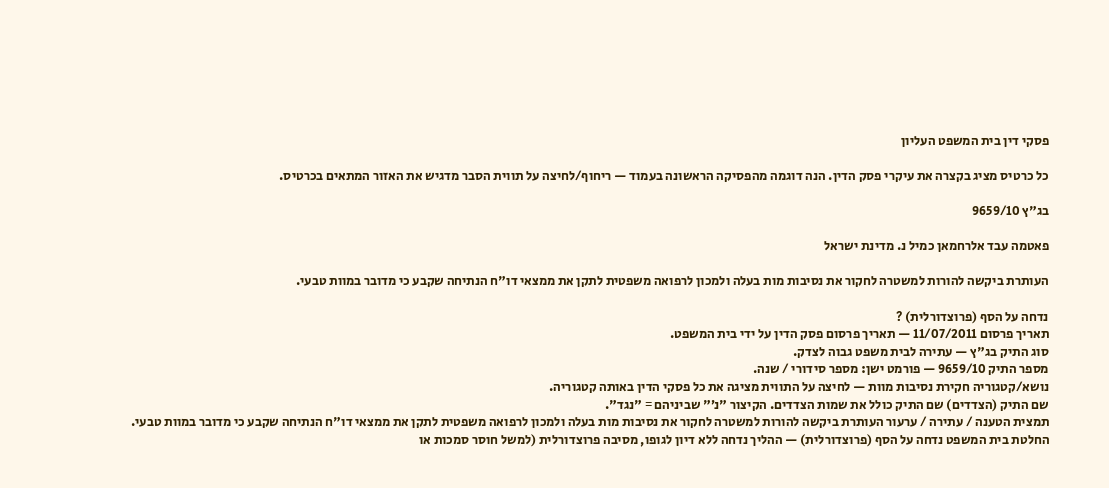פסקי דין בית המשפט העליון

כל כרטיס מציג בקצרה את עיקרי פסק הדין. הנה דוגמה מהפסיקה הראשונה בעמוד — ריחוף/לחיצה על תווית הסבר מדגיש את האזור המתאים בכרטיס.

בג"ץ 9659/10

פאטמה עבד אלרחמאן כמיל נ. מדינת ישראל

העותרת ביקשה להורות למשטרה לחקור את נסיבות מות בעלה ולמכון לרפואה משפטית לתקן את ממצאי דו"ח הנתיחה שקבע כי מדובר במוות טבעי.

נדחה על הסף (פרוצדורלית) ?
תאריך פרסום 11/07/2011 — תאריך פרסום פסק הדין על ידי בית המשפט.
סוג התיק בג"ץ — עתירה לבית משפט גבוה לצדק.
מספר התיק 9659/10 — פורמט ישן: מספר סידורי / שנה.
נושא/קטגוריה חקירת נסיבות מוות — לחיצה על התווית מציגה את כל פסקי הדין באותה קטגוריה.
שם התיק (הצדדים) שם התיק כולל את שמות הצדדים. הקיצור "נ׳" שביניהם = "נגד".
תמצית הטענה / עתירה / ערעור העותרת ביקשה להורות למשטרה לחקור את נסיבות מות בעלה ולמכון לרפואה משפטית לתקן את ממצאי דו"ח הנתיחה שקבע כי מדובר במוות טבעי.
החלטת בית המשפט נדחה על הסף (פרוצדורלית) — ההליך נדחה ללא דיון לגופו, מסיבה פרוצדורלית (למשל חוסר סמכות או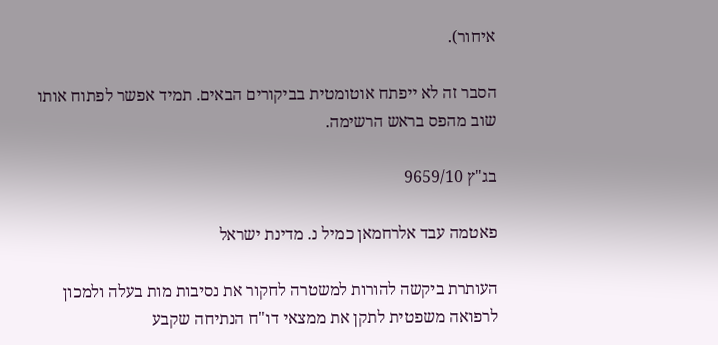איחור).

הסבר זה לא ייפתח אוטומטית בביקורים הבאים. תמיד אפשר לפתוח אותו שוב מהפס בראש הרשימה.

בג"ץ 9659/10

פאטמה עבד אלרחמאן כמיל נ. מדינת ישראל

העותרת ביקשה להורות למשטרה לחקור את נסיבות מות בעלה ולמכון לרפואה משפטית לתקן את ממצאי דו"ח הנתיחה שקבע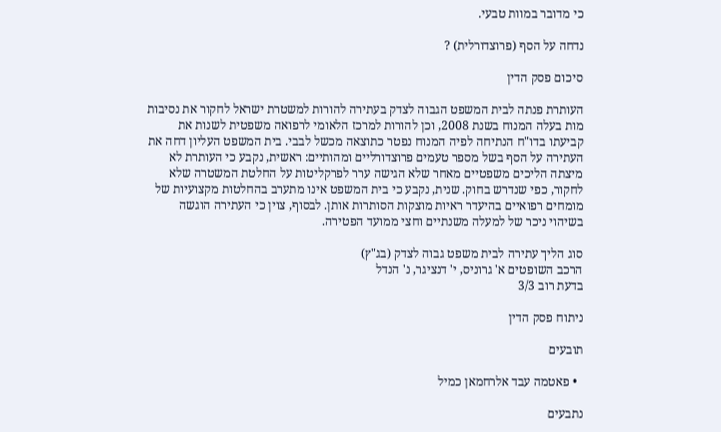כי מדובר במוות טבעי.

נדחה על הסף (פרוצדורלית) ?

סיכום פסק הדין

העותרת פנתה לבית המשפט הגבוה לצדק בעתירה להורות למשטרת ישראל לחקור את נסיבות מות בעלה המנוח בשנת 2008, וכן להורות למרכז הלאומי לרפואה משפטית לשנות את קביעתו בדו"ח הנתיחה לפיה המנוח נפטר כתוצאה מכשל לבבי. בית המשפט העליון דחה את העתירה על הסף בשל מספר טעמים פרוצדורליים ומהותיים: ראשית, נקבע כי העותרת לא מיצתה הליכים משפטיים מאחר שלא הגישה ערר לפרקליטות על החלטת המשטרה שלא לחקור, כפי שנדרש בחוק. שנית, נקבע כי בית המשפט אינו מתערב בהחלטות מקצועיות של מומחים רפואיים בהיעדר ראיות מוצקות הסותרות אותן. לבסוף, צוין כי העתירה הוגשה בשיהוי ניכר של למעלה משנתיים וחצי ממועד הפטירה.

סוג הליך עתירה לבית משפט גבוה לצדק (בג"ץ)
הרכב השופטים א' גרוניס, י' דנציגר, נ' הנדל
בדעת רוב 3/3

ניתוח פסק הדין

תובעים

  • פאטמה עבד אלרחמאן כמיל

נתבעים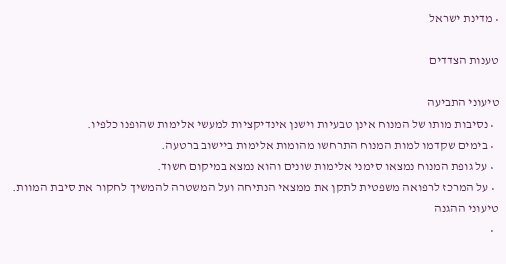• מדינת ישראל

טענות הצדדים

טיעוני התביעה
  • נסיבות מותו של המנוח אינן טבעיות וישנן אינדיקציות למעשי אלימות שהופנו כלפיו.
  • בימים שקדמו למות המנוח התרחשו מהומות אלימות ביישוב ברטעה.
  • על גופת המנוח נמצאו סימני אלימות שונים והוא נמצא במיקום חשוד.
  • על המרכז לרפואה משפטית לתקן את ממצאי הנתיחה ועל המשטרה להמשיך לחקור את סיבת המוות.
טיעוני ההגנה
  •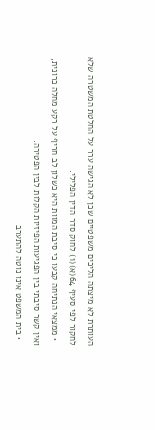העותרת לא מיצתה הליכים משפטיים שכן לא הגישה ערר על החלטת המשטרה שלא לחקור לפי סעיף 64(א)(1) לחוק סדר הדין הפלילי.
  • ממצאי הנתיחה קבעו כי סיבת המוות היא כשלון לב חריף על רקע מחלה כרונית, ואין קשר סיבתי בין הפגיעות הפיזיות הקלות לבין הפטירה.
  • בית המשפט אינו נוטה להתערב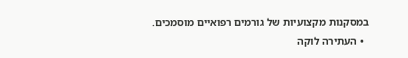במסקנות מקצועיות של גורמים רפואיים מוסמכים.
  • העתירה לוקה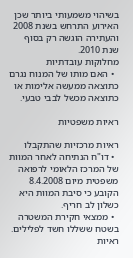בשיהוי משמעותי ביותר שכן האירוע התרחש בשנת 2008 והעתירה הוגשה רק בסוף שנת 2010.
מחלוקות עובדתיות
  • האם מותו של המנוח נגרם כתוצאה ממעשה אלימות או כתוצאה מכשל לבבי טבעי.

ראיות משפטיות

ראיות מרכזיות שהתקבלו
  • דו"ח הנתיחה לאחר המוות של המרכז הלאומי לרפואה משפטית מיום 8.4.2008 הקובע כי סיבת המוות היא כשלון לב חריף.
  • ממצאי חקירת המשטרה בשטח ששללו חשד לפלילים.
ראיות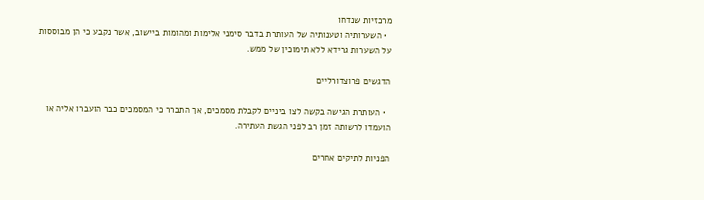מרכזיות שנדחו
  • השערותיה וטענותיה של העותרת בדבר סימני אלימות ומהומות ביישוב, אשר נקבע כי הן מבוססות על השערות גרידא ללא תימוכין של ממש.

הדגשים פרוצדורליים

  • העותרת הגישה בקשה לצו ביניים לקבלת מסמכים, אך התברר כי המסמכים כבר הועברו אליה או הועמדו לרשותה זמן רב לפני הגשת העתירה.

הפניות לתיקים אחרים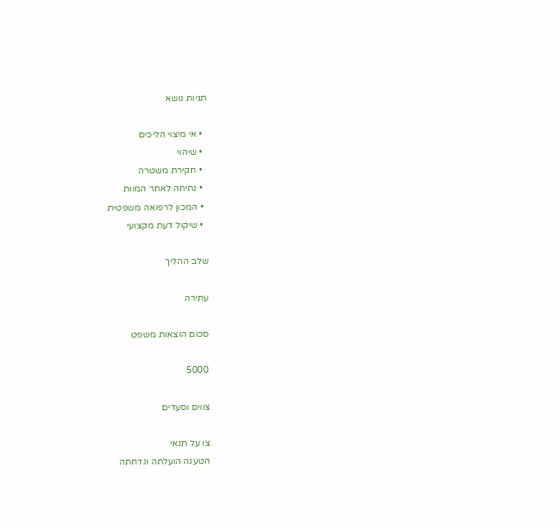תגיות נושא

  • אי מיצוי הליכים
  • שיהוי
  • חקירת משטרה
  • נתיחה לאחר המוות
  • המכון לרפואה משפטית
  • שיקול דעת מקצועי

שלב ההליך

עתירה

סכום הוצאות משפט

5000

צווים וסעדים

צו על תנאי
הטענה הועלתה ונדחתה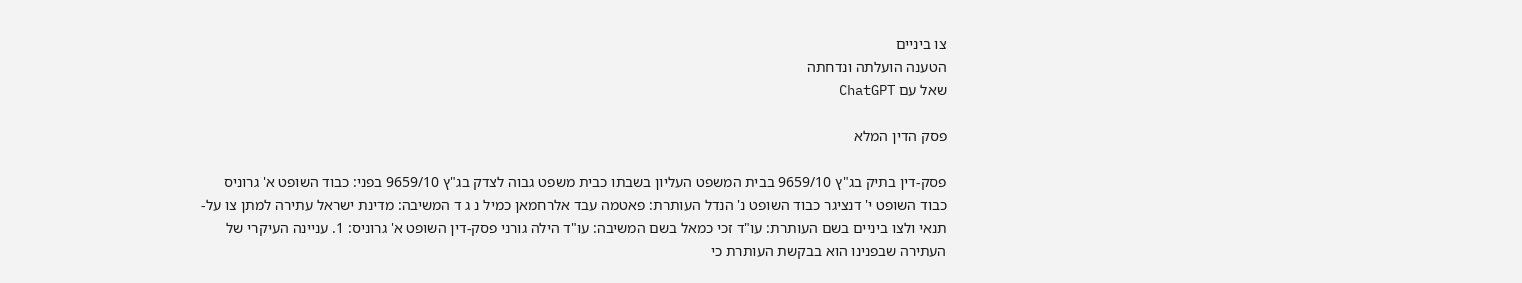צו ביניים
הטענה הועלתה ונדחתה
שאל עם ChatGPT

פסק הדין המלא

פסק-דין בתיק בג"ץ 9659/10 בבית המשפט העליון בשבתו כבית משפט גבוה לצדק בג"ץ 9659/10 בפני: כבוד השופט א' גרוניס כבוד השופט י' דנציגר כבוד השופט נ' הנדל העותרת: פאטמה עבד אלרחמאן כמיל נ ג ד המשיבה: מדינת ישראל עתירה למתן צו על-תנאי ולצו ביניים בשם העותרת: עו"ד זכי כמאל בשם המשיבה: עו"ד הילה גורני פסק-דין השופט א' גרוניס: 1. עניינה העיקרי של העתירה שבפנינו הוא בבקשת העותרת כי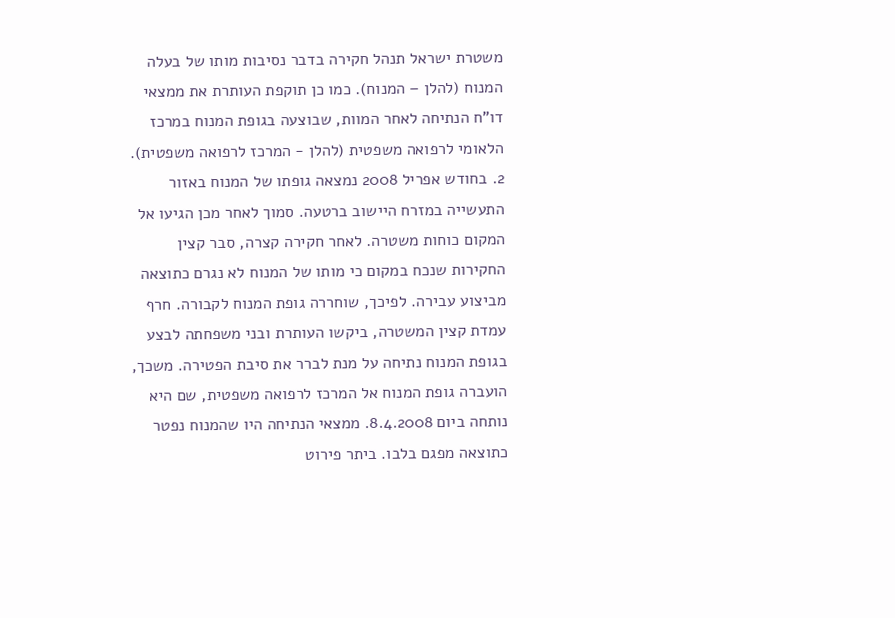משטרת ישראל תנהל חקירה בדבר נסיבות מותו של בעלה המנוח (להלן – המנוח). כמו כן תוקפת העותרת את ממצאי דו"ח הנתיחה לאחר המוות, שבוצעה בגופת המנוח במרכז הלאומי לרפואה משפטית (להלן - המרכז לרפואה משפטית). 2. בחודש אפריל 2008 נמצאה גופתו של המנוח באזור התעשייה במזרח היישוב ברטעה. סמוך לאחר מכן הגיעו אל המקום כוחות משטרה. לאחר חקירה קצרה, סבר קצין החקירות שנכח במקום כי מותו של המנוח לא נגרם כתוצאה מביצוע עבירה. לפיכך, שוחררה גופת המנוח לקבורה. חרף עמדת קצין המשטרה, ביקשו העותרת ובני משפחתה לבצע בגופת המנוח נתיחה על מנת לברר את סיבת הפטירה. משכך, הועברה גופת המנוח אל המרכז לרפואה משפטית, שם היא נותחה ביום 8.4.2008. ממצאי הנתיחה היו שהמנוח נפטר כתוצאה מפגם בלבו. ביתר פירוט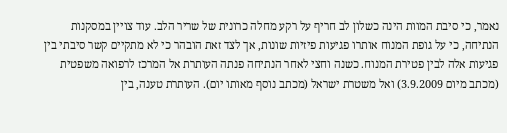נאמר, כי סיבת המוות הינה כשלון לב חריף על רקע מחלה כרונית של שריר הלב. עוד צויין במסקנות הנתיחה, כי על גופת המנוח אותרו פגיעות פיזיות שונות, אך לצד זאת הובהר כי לא מתקיים קשר סיבתי בין פגיעות אלה לבין פטירת המנוח. כשנה וחצי לאחר הנתיחה פנתה העותרת אל המרכז לרפואה משפטית (מכתב מיום 3.9.2009) ואל משטרת ישראל (מכתב נוסף מאותו יום). העותרת טענה, בין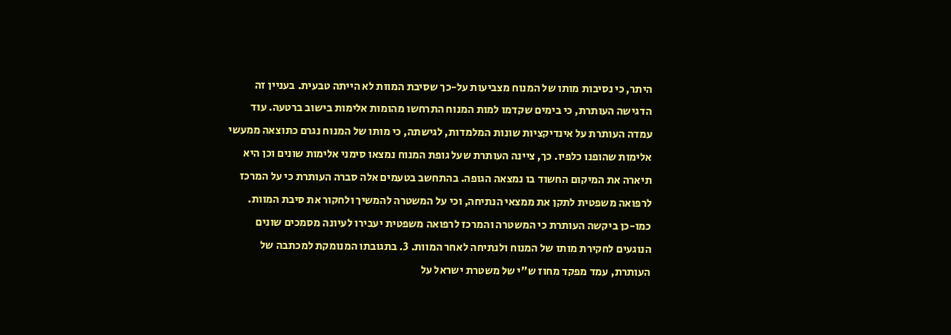היתר, כי נסיבות מותו של המנוח מצביעות על-כך שסיבת המוות לא הייתה טבעית. בעניין זה הדגישה העותרת, כי בימים שקדמו למות המנוח התרחשו מהומות אלימות בישוב ברטעה. עוד עמדה העותרת על אינדיקציות שונות המלמדות, לגישתה, כי מותו של המנוח נגרם כתוצאה ממעשי אלימות שהופנו כלפיו. כך, ציינה העותרת שעל גופת המנוח נמצאו סימני אלימות שונים וכן היא תיארה את המיקום החשוד בו נמצאה הגופה. בהתחשב בטעמים אלה סברה העותרת כי על המרכז לרפואה משפטית לתקן את ממצאי הנתיחה, וכי על המשטרה להמשיך ולחקור את סיבת המוות. כמו-כן ביקשה העותרת כי המשטרה והמרכז לרפואה משפטית יעבירו לעיונה מסמכים שונים הנוגעים לחקירת מותו של המנוח ולנתיחה לאחר המוות. 3. בתגובתו המנומקת למכתבה של העותרת, עמד מפקד מחוז ש"י של משטרת ישראל על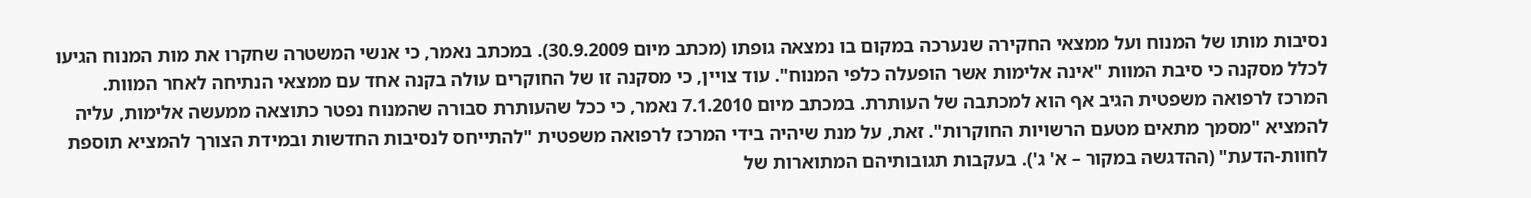נסיבות מותו של המנוח ועל ממצאי החקירה שנערכה במקום בו נמצאה גופתו (מכתב מיום 30.9.2009). במכתב נאמר, כי אנשי המשטרה שחקרו את מות המנוח הגיעו לכלל מסקנה כי סיבת המוות "אינה אלימות אשר הופעלה כלפי המנוח". עוד צויין, כי מסקנה זו של החוקרים עולה בקנה אחד עם ממצאי הנתיחה לאחר המוות. המרכז לרפואה משפטית הגיב אף הוא למכתבה של העותרת. במכתב מיום 7.1.2010 נאמר, כי ככל שהעותרת סבורה שהמנוח נפטר כתוצאה ממעשה אלימות, עליה להמציא "מסמך מתאים מטעם הרשויות החוקרות". זאת, על מנת שיהיה בידי המרכז לרפואה משפטית "להתייחס לנסיבות החדשות ובמידת הצורך להמציא תוספת לחוות-הדעת" (ההדגשה במקור – א' ג'). בעקבות תגובותיהם המתוארות של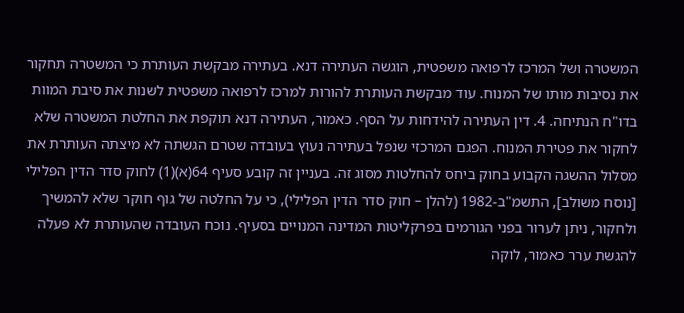המשטרה ושל המרכז לרפואה משפטית, הוגשה העתירה דנא. בעתירה מבקשת העותרת כי המשטרה תחקור את נסיבות מותו של המנוח. עוד מבקשת העותרת להורות למרכז לרפואה משפטית לשנות את סיבת המוות בדו"ח הנתיחה. 4. דין העתירה להידחות על הסף. כאמור, העתירה דנא תוקפת את החלטת המשטרה שלא לחקור את פטירת המנוח. הפגם המרכזי שנפל בעתירה נעוץ בעובדה שטרם הגשתה לא מיצתה העותרת את מסלול ההשגה הקבוע בחוק ביחס להחלטות מסוג זה. בעניין זה קובע סעיף 64(א)(1) לחוק סדר הדין הפלילי [נוסח משולב], התשמ"ב-1982 (להלן – חוק סדר הדין הפלילי), כי על החלטה של גוף חוקר שלא להמשיך ולחקור, ניתן לערור בפני הגורמים בפרקליטות המדינה המנויים בסעיף. נוכח העובדה שהעותרת לא פעלה להגשת ערר כאמור, לוקה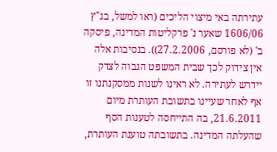עתירתה באי מיצוי הליכים (ראו למשל, בג"ץ 1606/06 שאער נ' פרקליטות המדינה, פיסקה ב' (לא פורסם, 27.2.2006)). בנסיבות אלה אין צידוק לכך שבית המשפט הגבוה לצדק יידרש לעתירה. לא ראינו לשנות ממסקנתנו זו אף לאחר שעיינו בתשובת העותרת מיום 21.6.2011, בה התייחסה לטענות הסף שהעלתה המדינה. בתשובתה טוענת העותרת,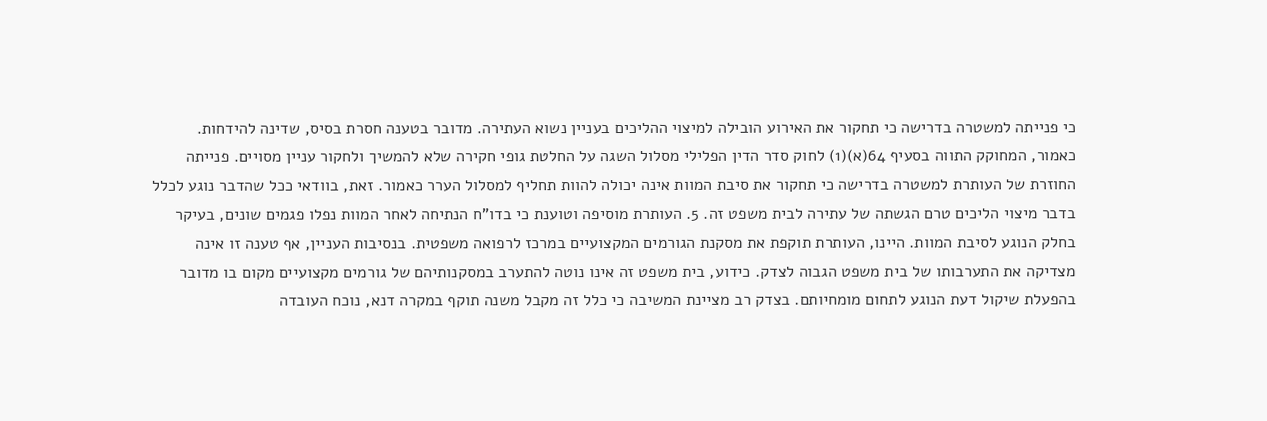כי פנייתה למשטרה בדרישה כי תחקור את האירוע הובילה למיצוי ההליכים בעניין נשוא העתירה. מדובר בטענה חסרת בסיס, שדינה להידחות. כאמור, המחוקק התווה בסעיף 64(א)(1) לחוק סדר הדין הפלילי מסלול השגה על החלטת גופי חקירה שלא להמשיך ולחקור עניין מסויים. פנייתה החוזרת של העותרת למשטרה בדרישה כי תחקור את סיבת המוות אינה יכולה להוות תחליף למסלול הערר כאמור. זאת, בוודאי ככל שהדבר נוגע לכלל בדבר מיצוי הליכים טרם הגשתה של עתירה לבית משפט זה. 5. העותרת מוסיפה וטוענת כי בדו"ח הנתיחה לאחר המוות נפלו פגמים שונים, בעיקר בחלק הנוגע לסיבת המוות. היינו, העותרת תוקפת את מסקנת הגורמים המקצועיים במרכז לרפואה משפטית. בנסיבות העניין, אף טענה זו אינה מצדיקה את התערבותו של בית משפט הגבוה לצדק. כידוע, בית משפט זה אינו נוטה להתערב במסקנותיהם של גורמים מקצועיים מקום בו מדובר בהפעלת שיקול דעת הנוגע לתחום מומחיותם. בצדק רב מציינת המשיבה כי כלל זה מקבל משנה תוקף במקרה דנא, נוכח העובדה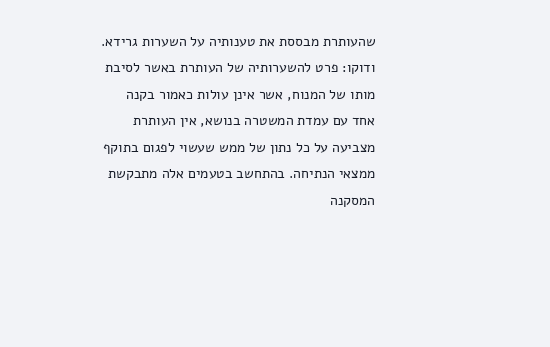שהעותרת מבססת את טענותיה על השערות גרידא. ודוקו: פרט להשערותיה של העותרת באשר לסיבת מותו של המנוח, אשר אינן עולות כאמור בקנה אחד עם עמדת המשטרה בנושא, אין העותרת מצביעה על כל נתון של ממש שעשוי לפגום בתוקף ממצאי הנתיחה. בהתחשב בטעמים אלה מתבקשת המסקנה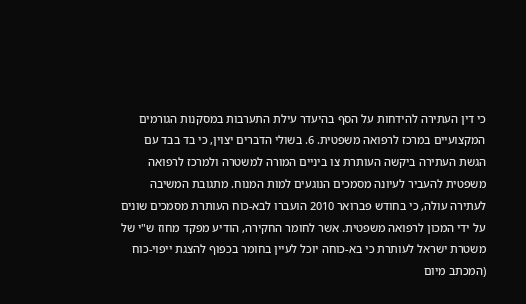כי דין העתירה להידחות על הסף בהיעדר עילת התערבות במסקנות הגורמים המקצועיים במרכז לרפואה משפטית. 6. בשולי הדברים יצוין, כי בד בבד עם הגשת העתירה ביקשה העותרת צו ביניים המורה למשטרה ולמרכז לרפואה משפטית להעביר לעיונה מסמכים הנוגעים למות המנוח. מתגובת המשיבה לעתירה עולה, כי בחודש פברואר 2010 הועברו לבא-כוח העותרת מסמכים שונים על ידי המכון לרפואה משפטית. אשר לחומר החקירה, הודיע מפקד מחוז ש"י של משטרת ישראל לעותרת כי בא-כוחה יוכל לעיין בחומר בכפוף להצגת ייפוי-כוח (המכתב מיום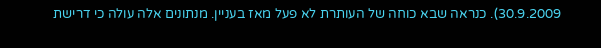30.9.2009). כנראה שבא כוחה של העותרת לא פעל מאז בעניין. מנתונים אלה עולה כי דרישת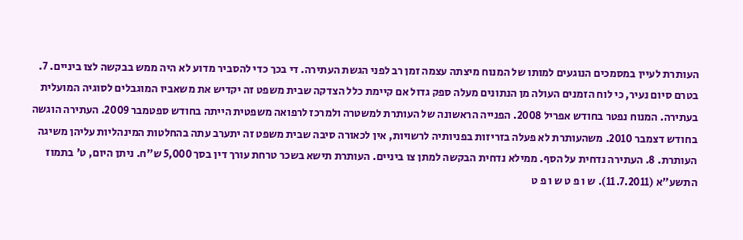העותרת לעיין במסמכים הנוגעים למותו של המנוח מיצתה עצמה זמן רב לפני הגשת העתירה. די בכך כדי להסביר מדוע לא היה ממש בבקשה לצו ביניים. 7. בטרם סיום נעיר, כי לוח הזמנים העולה מן הנתונים מעלה ספק גדול אם קיימת כלל הצדקה שבית משפט זה יקדיש את משאביו המוגבלים לסוגיה המועלית בעתירה. המנוח נפטר בחודש אפריל 2008. הפנייה הראשונה של העותרת למשטרה ולמרכז לרפואה משפטית הייתה בחודש ספטמבר 2009. העתירה הוגשה בחודש דצמבר 2010. משהעותרת לא פעלה בזריזות בפניותיה לרשויות, אין לכאורה סיבה שבית משפט זה יתערב עתה בהחלטות המינהליות עליהן משיגה העותרת. 8. העתירה נדחית על הסף. ממילא נדחית הבקשה למתן צו ביניים. העותרת תישא בשכר טרחת עורך דין בסך 5,000 ש"ח. ניתן היום, ט' בתמוז התשע"א (11.7.2011). ש ו פ ט ש ו פ ט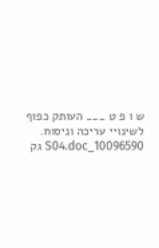ש ו פ ט ___ העותק כפוף לשינויי עריכה וניסוח. 10096590_S04.doc גק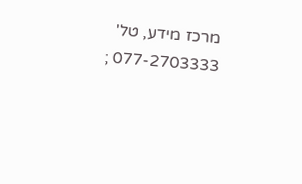מרכז מידע, טל' 077-2703333 ;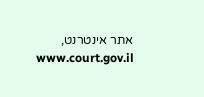אתר אינטרנט, www.court.gov.il